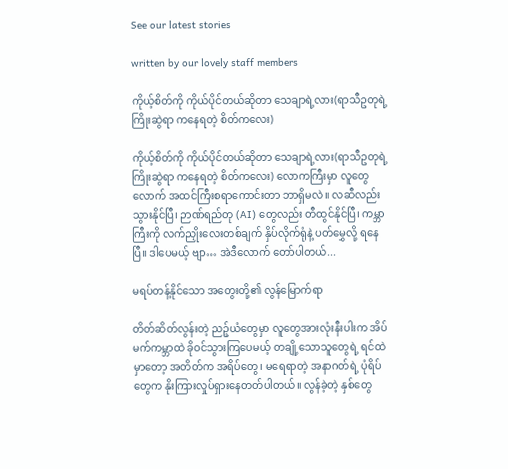See our latest stories

written by our lovely staff members

ကိုယ့်စိတ်ကို ကိုယ်ပိုင်တယ်ဆိုတာ သေချာရဲ့လား(ရာသီဥတုရဲ့ ကြိုးဆွဲရာ ကနေရတဲ့ စိတ်ကလေး)

ကိုယ့်စိတ်ကို ကိုယ်ပိုင်တယ်ဆိုတာ သေချာရဲ့လား(ရာသီဥတုရဲ့ ကြိုးဆွဲရာ ကနေရတဲ့ စိတ်ကလေး) လောကကြီးမှာ လူတွေလောက် အထင်ကြီးစရာကောင်းတာ ဘာရှိမလဲ။ လဆီလည်း သွားနိုင်ပြီ၊ ဉာဏ်ရည်တု (AI) တွေလည်း တီထွင်နိုင်ပြီ၊ ကမ္ဘာကြီးကို လက်ညှိုးလေးတစ်ချက် နှိပ်လိုက်ရုံနဲ့ ပတ်မွှေလို့ ရနေပြီ။ ဒါပေမယ့် ဗျာ… အဲဒီလောက် တော်ပါတယ်...

မရပ်တန့်နိုင်သော အတွေးတို့၏ လွန်မြောက်ရာ

တိတ်ဆိတ်လွန်းတဲ့ ညဉ့်ယံတွေမှာ လူတွေအားလုံးနီးပါးက အိပ်မက်ကမ္ဘာထဲ ခိုဝင်သွားကြပေမယ့် တချို့သောသူတွေရဲ့ ရင်ထဲမှာတော့ အတိတ်က အရိပ်တွေ၊ မရေရာတဲ့ အနာဂတ်ရဲ့ ပုံရိပ်တွေက နိုးကြားလှုပ်ရှားနေတတ်ပါတယ်။ လွန်ခဲ့တဲ့ နှစ်တွေ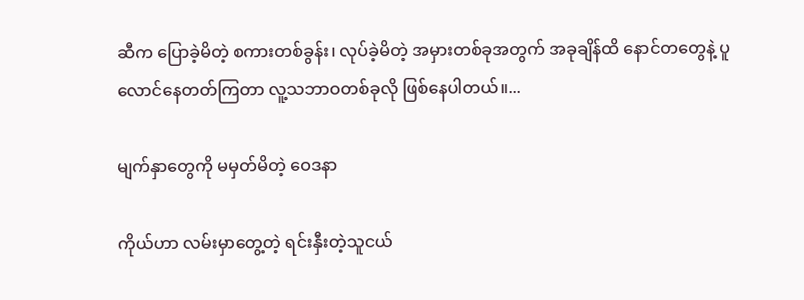ဆီက ပြောခဲ့မိတဲ့ စကားတစ်ခွန်း၊ လုပ်ခဲ့မိတဲ့ အမှားတစ်ခုအတွက် အခုချိန်ထိ နောင်တတွေနဲ့ ပူလောင်နေတတ်ကြတာ လူ့သဘာဝတစ်ခုလို ဖြစ်နေပါတယ်။...

မျက်နှာတွေကို မမှတ်မိတဲ့ ဝေဒနာ

ကိုယ်ဟာ လမ်းမှာတွေ့တဲ့ ရင်းနှီးတဲ့သူငယ်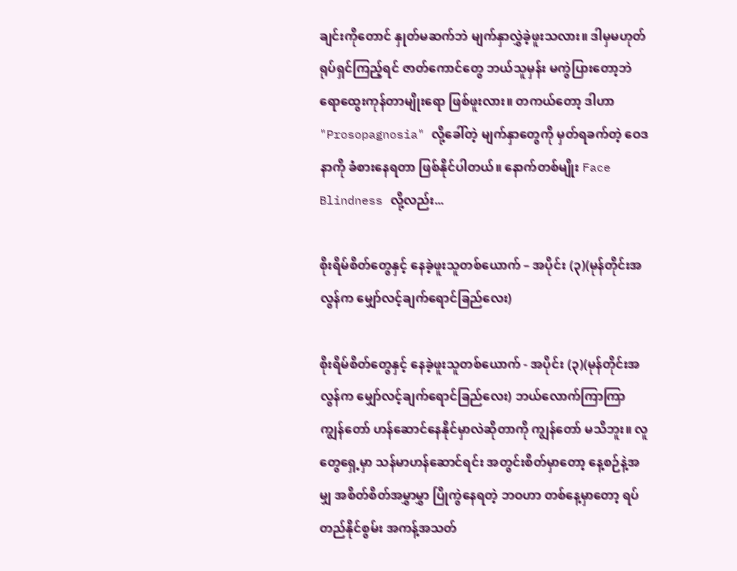ချင်းကိုတောင် နှုတ်မဆက်ဘဲ မျက်နှာလွှဲခဲ့ဖူးသလား။ ဒါမှမဟုတ် ရုပ်ရှင်ကြည့်ရင် ဇာတ်ကောင်တွေ ဘယ်သူမှန်း မကွဲပြားတော့ဘဲ ရောထွေးကုန်တာမျိုးရော ဖြစ်ဖူးလား။ တကယ်တော့ ဒါဟာ "Prosopagnosia" လို့ခေါ်တဲ့ မျက်နှာတွေကို မှတ်ရခက်တဲ့ ဝေဒနာကို ခံစားနေရတာ ဖြစ်နိုင်ပါတယ်။ နောက်တစ်မျိုး Face Blindness လို့လည်း...

စိုးရိမ်စိတ်တွေနှင့် နေခဲ့ဖူးသူတစ်ယောက် – အပိုင်း (၃)(မုန်တိုင်းအလွန်က မျှော်လင့်ချက်ရောင်ခြည်လေး)

စိုးရိမ်စိတ်တွေနှင့် နေခဲ့ဖူးသူတစ်ယောက် - အပိုင်း (၃)(မုန်တိုင်းအလွန်က မျှော်လင့်ချက်ရောင်ခြည်လေး) ဘယ်လောက်ကြာကြာ ကျွန်တော် ဟန်ဆောင်နေနိုင်မှာလဲဆိုတာကို ကျွန်တော် မသိဘူး။ လူတွေရှေ့မှာ သန်မာဟန်ဆောင်ရင်း အတွင်းစိတ်မှာတော့ နေ့စဉ်နဲ့အမျှ အစိတ်စိတ်အမွှာမွှာ ပြိုကွဲနေရတဲ့ ဘဝဟာ တစ်နေ့မှာတော့ ရပ်တည်နိုင်စွမ်း အကန့်အသတ်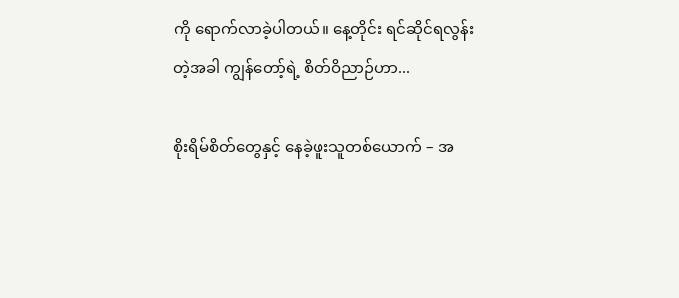ကို ရောက်လာခဲ့ပါတယ်။ နေ့တိုင်း ရင်ဆိုင်ရလွန်းတဲ့အခါ ကျွန်တော့်ရဲ့ စိတ်ဝိညာဉ်ဟာ...

စိုးရိမ်စိတ်တွေနှင့် နေခဲ့ဖူးသူတစ်ယောက် – အ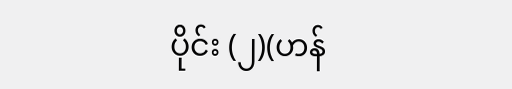ပိုင်း (၂)(ဟန်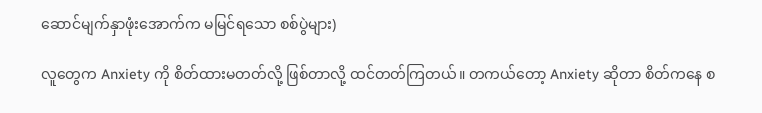ဆောင်မျက်နှာဖုံးအောက်က မမြင်ရသော စစ်ပွဲများ)

လူတွေက Anxiety ကို စိတ်ထားမတတ်လို့ ဖြစ်တာလို့ ထင်တတ်ကြတယ်။ တကယ်တော့ Anxiety ဆိုတာ စိတ်ကနေ စ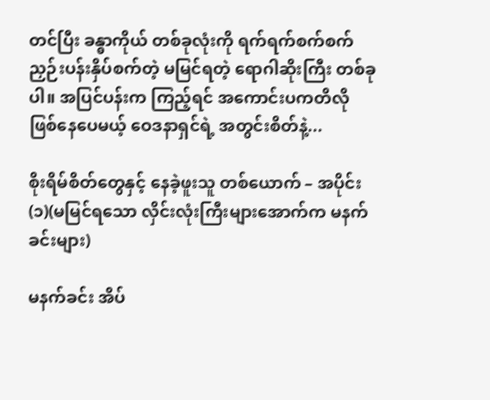တင်ပြီး ခန္ဓာကိုယ် တစ်ခုလုံးကို ရက်ရက်စက်စက် ညှဉ်းပန်းနှိပ်စက်တဲ့ မမြင်ရတဲ့ ရောဂါဆိုးကြီး တစ်ခုပါ။ အပြင်ပန်းက ကြည့်ရင် အကောင်းပကတိလို ဖြစ်နေပေမယ့် ဝေဒနာရှင်ရဲ့ အတွင်းစိတ်နဲ့...

စိုးရိမ်စိတ်တွေနှင့် နေခဲ့ဖူးသူ တစ်ယောက် – အပိုင်း (၁)(မမြင်ရသော လှိင်းလုံးကြီးများအောက်က မနက်ခင်းများ)

မနက်ခင်း အိပ်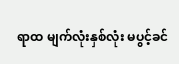ရာထ မျက်လုံးနှစ်လုံး မပွင့်ခင်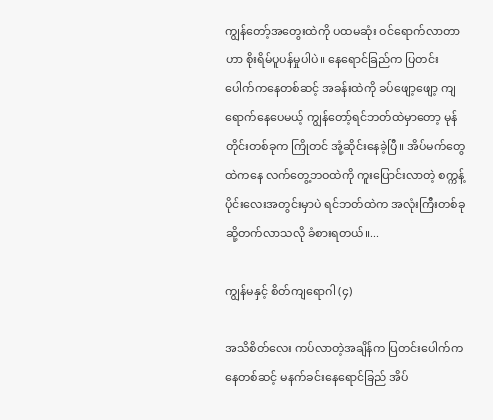ကျွန်တော့်အတွေးထဲကို ပထမဆုံး ဝင်ရောက်လာတာဟာ စိုးရိမ်ပူပန်မှုပါပဲ။ နေရောင်ခြည်က ပြတင်းပေါက်ကနေတစ်ဆင့် အခန်းထဲကို ခပ်ဖျော့ဖျော့ ကျရောက်နေပေမယ့် ကျွန်တော့်ရင်ဘတ်ထဲမှာတော့ မုန်တိုင်းတစ်ခုက ကြိုတင် အုံ့ဆိုင်းနေခဲ့ပြီ။ အိပ်မက်တွေထဲကနေ လက်တွေ့ဘဝထဲကို ကူးပြောင်းလာတဲ့ စက္ကန့်ပိုင်းလေးအတွင်းမှာပဲ ရင်ဘတ်ထဲက အလုံးကြီးတစ်ခု ဆို့တက်လာသလို ခံစားရတယ်။...

ကျွန်မနှင့် စိတ်ကျရောဂါ (၄)

အသိစိတ်လေး ကပ်လာတဲ့အချိန်က ပြတင်းပေါက်ကနေတစ်ဆင့် မနက်ခင်းနေရောင်ခြည် အိပ်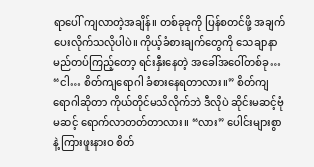ရာပေါ် ကျလာတဲ့အချိန်။ တစ်ခုခုကို ပြန်စတင်ဖို့ အချက်ပေးလိုက်သလိုပါပဲ။ ကိုယ့်ခံစားချက်တွေကို သေချာနာမည်တပ်ကြည့်တော့ ရင်းနှီးနေတဲ့ အခေါ်အဝေါ်တစ်ခု… “ငါ… စိတ်ကျရောဂါ ခံစားနေရတာလား။” စိတ်ကျရောဂါဆိုတာ ကိုယ်တိုင်မသိလိုက်ဘဲ ဒီလိုပဲ ဆိုင်းမဆင့်ဗုံမဆင့် ရောက်လာတတ်တာလား။ “လား” ပေါင်းများစွာနဲ့ ကြားဖူးနားဝ စိတ်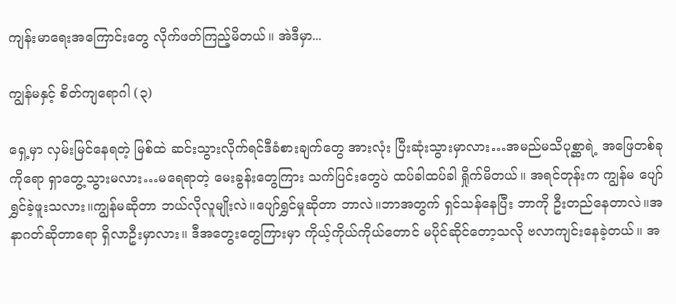ကျန်းမာရေးအကြောင်းတွေ လိုက်ဖတ်ကြည့်မိတယ်။ အဲဒီမှာ...

ကျွန်မနှင့် စိတ်ကျရောဂါ (၃)

ရှေ့မှာ လှမ်းမြင်နေရတဲ့ မြစ်ထဲ ဆင်းသွားလိုက်ရင်ဒီခံစားချက်တွေ အားလုံး ပြီးဆုံးသွားမှာလား…အမည်မသိပုစ္ဆာရဲ့ အဖြေတစ်ခုကိုရော ရှာတွေ့သွားမလား…မရေရာတဲ့ မေးခွန်းတွေကြား သက်ပြင်းတွေပဲ ထပ်ခါထပ်ခါ ရှိုက်မိတယ်။ အရင်တုန်းက ကျွန်မ ပျော်ရွှင်ခဲ့ဖူးသလား။ကျွန်မဆိုတာ ဘယ်လိုလူမျိုးလဲ။ပျော်ရွှင်မှုဆိုတာ ဘာလဲ။ဘာအတွက် ရှင်သန်နေပြီး ဘာကို ဦးတည်နေတာလဲ။အနာဂတ်ဆိုတာရော ရှိလာဦးမှာလား။ ဒီအတွေးတွေကြားမှာ ကိုယ့်ကိုယ်ကိုယ်တောင် မပိုင်ဆိုင်တော့သလို ဗလာကျင်းနေခဲ့တယ်။ အ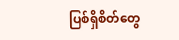ပြစ်ရှိစိတ်တွေ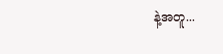နဲ့အတူ...